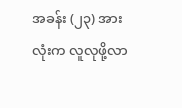အခန်း (၂၃) အားလုံးက လူလုဖို့လာ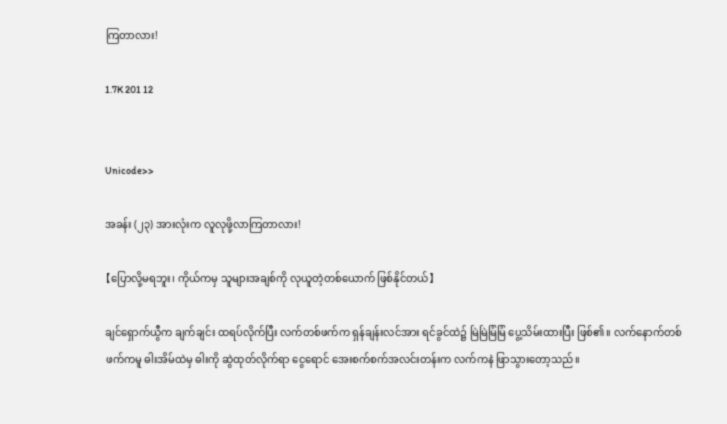ကြတာလား!

1.7K 201 12


Unicode>>

အခန်း (၂၃) အားလုံးက လူလုဖို့လာကြတာလား!

【ပြောလို့မရဘူး၊ ကိုယ်ကမှ သူများအချစ်ကို လုယူတဲ့တစ်ယောက် ဖြစ်နိုင်တယ်】

ချင်ရှောက်ယွီက ချက်ချင်း ထရပ်လိုက်ပြီး လက်တစ်ဖက်က ရှန်ချန်းလင်အား ရင်ခွင်ထဲ၌ မြဲမြဲမြံမြံ ပွေ့သိမ်းထားပြီး ဖြစ်၏။ လက်‌နောက်တစ်ဖက်ကမူ ဓါးအိမ်ထဲမှ ဓါးကို ဆွဲထုတ်လိုက်ရာ ငွေရောင် အေးစက်စက်အလင်းတန်းက လက်ကနဲ ဖြာသွားတော့သည်။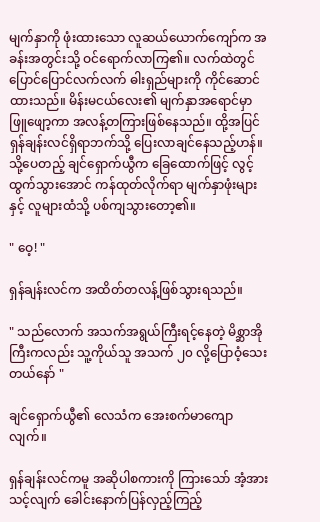မျက်နှာကို ဖုံးထားသော လူဆယ်ယောက်ကျော်က အခန်းအတွင်းသို့ ဝင်ရောက်လာကြ၏။ လက်ထဲတွင် ပြောင်ပြောင်လက်လက် ဓါးရှည်များကို ကိုင်ဆောင်ထားသည်။ မိန်းမငယ်လေး၏ မျက်နှာအရောင်မှာ ဖြူဖျော့ကာ အလန့်တကြားဖြစ်နေသည်။ ထို့အပြင် ရှန်ချန်းလင်ရှိရာဘက်သို့ ပြေးလာချင်နေသည့်ဟန်။ သို့ပေတည့် ချင်ရှောက်ယွီက ခြေထောက်ဖြင့် လွင့်ထွက်သွားအောင် ကန်ထုတ်လိုက်ရာ မျက်နှာဖုံးများနှင့် လူများထံသို့ ပစ်ကျသွားတော့၏။

" ဝေ့! "

ရှန်ချန်းလင်က အထိတ်တလန့်ဖြစ်သွားရသည်။

" သည်လောက် အသက်အရွယ်ကြီးရင့်နေတဲ့ မိစ္ဆာအိုကြီးကလည်း သူ့ကိုယ်သူ အသက် ၂၀ လို့ပြောဝံ့သေးတယ်နော် "

ချင်ရှောက်ယွီ၏ လေသံက အေးစက်မာကျောလျက်။

ရှန်ချန်းလင်ကမူ အဆိုပါစကားကို ကြားသော် အံ့အားသင့်လျက် ခေါင်းနောက်ပြန်လှည့်ကြည့်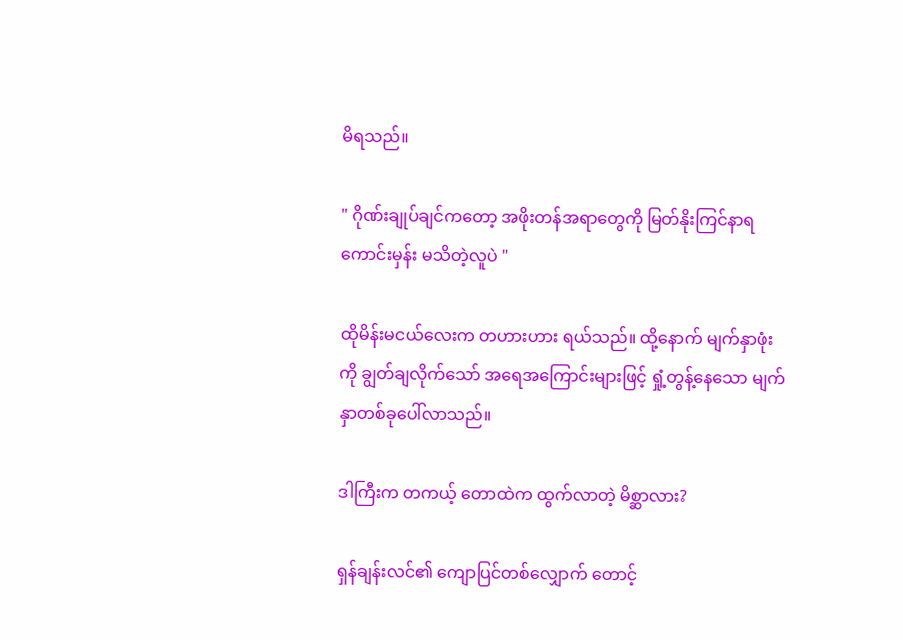မိရသည်။

" ဂိုဏ်းချုပ်ချင်ကတော့ အဖိုးတန်အရာတွေကို မြတ်နိုးကြင်နာရကောင်းမှန်း မသိတဲ့လူပဲ "

ထိုမိန်းမငယ်လေးက တဟားဟား ရယ်သည်။ ထို့နောက် မျက်နှာဖုံးကို ချွတ်ချလိုက်သော် အရေအကြောင်းများဖြင့် ရှုံ့တွန့်နေသော မျက်နှာတစ်ခုပေါ်လာသည်။

ဒါကြီးက တကယ့် တောထဲက ထွက်လာတဲ့ မိစ္ဆာလား?

ရှန်ချန်းလင်၏ ကျောပြင်တစ်လျှောက် တောင့်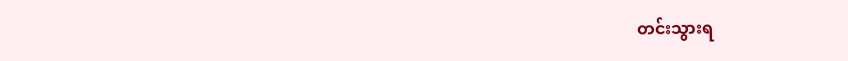တင်းသွားရ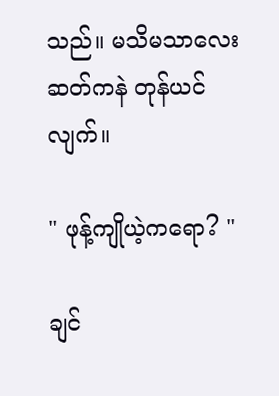သည်။ မသိမသာလေး ဆတ်ကနဲ တုန်ယင်လျက်။

" ဖုန့်ကျိုယဲ့ကရော? "

ချင်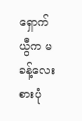ရှောက်ယွီက မခန့်လေးစားပုံ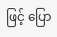ဖြင့် ပြော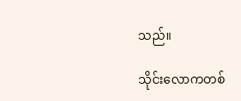သည်။

သိုင်းလောကတစ်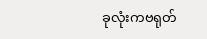ခုလုံးကဗရုတ်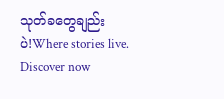သုတ်ခတွေချည်းပဲ!Where stories live. Discover now